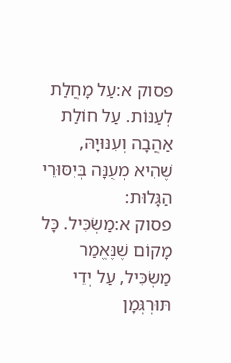פסוק א:עַל מָחֲלַת לְעַנּוֹת. עַל חוֹלַת אַהֲבָה וְעִנּוּיָהּ, שֶׁהִיא מְעֻנָּה בְּיִסּוּרֵי הַגָּלוּת:
פסוק א:מַשְׂכִּיל. כָּל מָקוֹם שֶׁנֶּאֱמַר מַשְׂכִּיל, עַל יְדֵי תּוּרְגְּמָן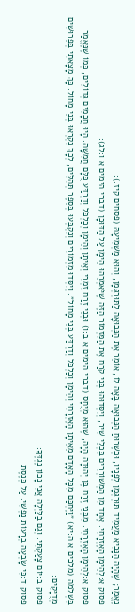נֶאֱמַר; שֶׁהָיָה הַנָּבִיא מַעֲמִיד תּוּרְגְּמָן לְפָנָיו, וּכְשֶׁרוּחַ הַנְּבוּאָה בָּאָה לוֹ, אוֹמֵר אֶת הַנְּבוּאָה לַתּוּרְגְּמָן, וְהוּא מַשְׁמִיעָהּ (פסחים קיז.):
פסוק א:לְהֵימָן הָאֶזְרָחִי. אֶחָד מִן הַמְשׁוֹרְרִים בִּכְלֵי שִׁיר, וְיִסְּדוּהוּ בְּנֵי קֹרַח אֶת הַמִּזְמוֹר הַזֶּה שֶׁיֹּאמְרֵהוּ הֵימָן עַל הַדּוּכָן (דברי הימים א ו:לג):
פסוק א:לְהֵימָן הָאֶזְרָחִי. מִבְּנֵי זֶרַח בֶּן יְהוּדָה הָיָה, שֶׁהוּא מְיֻחָס (דברי הימים א ב:ו) וּבְנֵי זֶרַח זִמְרִי וְאֵיתָן וְהֵימָן וְכַלְכֹּל וְדַרְדַּע כֻּלָּם חֲמִשָּׁה. הָיוּ חֲכָמִים גְּדוֹלִים, כְּמוֹ שֶׁנֶּאֱמַר בִּשְׁלֹמֹה (מלכים א ה:יא) ״וַיֶּחְכַּם מִכָּל הָאָדָם מֵאֵיתָן הָאֶזְרָחִי וְהֵימָן וְכַלְכֹּל וְדַרְדַּע בְּנֵי מָחוֹל״. וְיִסְּדוּ מִזְמוֹרִים וְנִקְבְּעוּ בְּסֵפֶר תְּהִלִּים, לְכָךְ נִקְרְאוּ בְּנֵי מָחוֹל. כָּךְ מָצָאתִי בְּפֵרוּשִׁים מְדֻיָּקִים:
פסוק ב:יוֹם צָעַקְתִּי. וְגַם בַלַּיְלָה אֲנִי נָכוֹן נֶגְדֶּךָ:
פסוק ד:כִּי שָׂבְעָה בְרָעוֹת נַפְשִׁי. עַל כְּנֶסֶת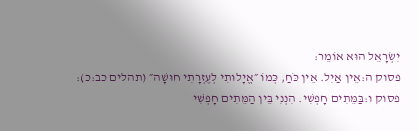יִשְׂרָאֵל הוּא אוֹמֵר:
פסוק ה:אֵין אַיִל. אֵין כֹּחַ, כְּמוֹ ״אֱיָלוּתִי לְעֶזְרָתִי חוּשָׁה״ (תהלים כב:כ):
פסוק ו:בַּמֵּתִים חָפְשִׁי. הִנְנִי בֵּין הַמֵּתִים חָפְשִׁי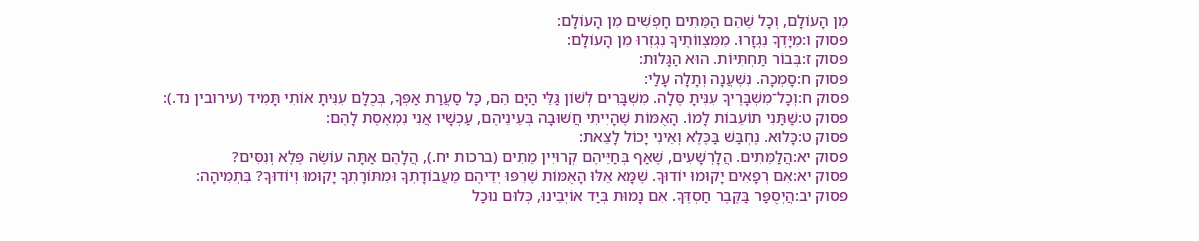מִן הָעוֹלָם, וְכָל שֶׁהֵם הַמֵּתִים חָפְשִׁים מִן הָעוֹלָם:
פסוק ו:מִיָּדְךָ נִגְזָרוּ. מִמִּצְווֹתֶיךָ נִגְזְרוּ מִן הָעוֹלָם:
פסוק ז:בְּבוֹר תַּחְתִּיּוֹת. הוּא הַגָּלוּת:
פסוק ח:סָמְכָה. נִשְׁעֲנָה וְתָלָה עָלַי:
פסוק ח:וְכָל־מִשְׁבָּרֶיךָ עִנִּיתָ סֶּלָה. מִשְׁבָּרִים לְשׁוֹן גַּלֵּי הַיָּם הֵם, כָּל סַעֲרַת אַפְּךָ, בְּכֻלָּם עִנִּיתָ אוֹתִי תָּמִיד (עירובין נד.):
פסוק ט:שַׁתַּנִי תוֹעֵבוֹת לָמוֹ. הָאֻמּוֹת שֶׁהָיִיתִי חֲשׁוּבָה בְּעֵינֵיהֶם, עַכְשָׁיו אֲנִי נִמְאֶסֶת לָהֶם:
פסוק ט:כָּלוּא. נֶחְבַּשׁ בַּכֶּלֶא וְאֵינִי יָכוֹל לָצֵאת:
פסוק יא:הֲלַמֵּתִים. הֲלָרְשָׁעִים, שֶׁאַף בְּחַיֵּיהֶם קְרוּיִין מֵתִים (ברכות יח.), הֲלָהֶם אַתָּה עוֹשֶׂה פֶּלֶא וְנִסִּים?
פסוק יא:אִם רְפָאִים יָקוּמוּ יוֹדוּךָ. שֶׁמָּא אֵלּוּ הָאֻמּוֹת שֶׁרִפּוּ יְדֵיהֶם מֵעֲבוֹדָתְךָ וּמִתּוֹרָתְךָ יָקוּמוּ וְיוֹדוּךָ? בִּתְמִיהָה:
פסוק יב:הֲיְסֻפַּר בַּקֶּבֶר חַסְדֶּךָ. אִם נָמוּת בְּיַד אוֹיְבֵינוּ, כְּלוּם נוּכַל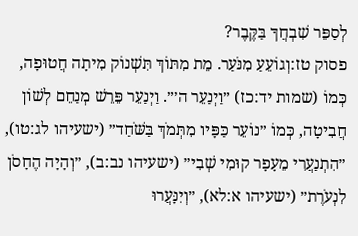לְסַפֵּר שִׁבְחֲךָ בַּקֶּבֶר?
פסוק טז:וְגוֹעֵעַ מִנֹּעַר. מֵת מִתּוֹךְ תִּשְׁנוֹק מִיתָה חֲטוּפָה, כְּמוֹ (שמות יד:כז) ״וַיְנַעֵר ה׳״. וַיְנַעֵר פֵּרֵשׁ מְנַחֵם לְשׁוֹן חֲבִיטָה, כְּמוֹ ״נוֹעֵר כַּפָּיו מִתְּמֹךְ בַּשֹּׁחַד״ (ישעיהו לג:טו), ״הִתְנַעֲרִי מֵעָפָר קוּמִי שְׁבִי״ (ישעיהו נב:ב), ״וְהָיָה הֶחָסֹן לִנְעֹרֶת״ (ישעיהו א:לא), ״וְיִנָּעֲרוּ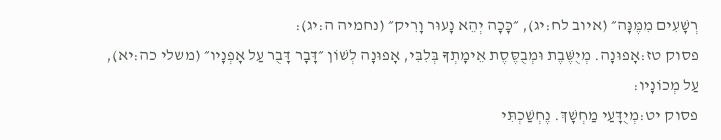רְשָׁעִים מִמֶּנָּה״ (איוב לח:יג), ״כָּכָה יְהֵא נָעוּר וָרִיק״ (נחמיה ה:יג):
פסוק טז:אָפוּנָה. מְיֻשֶּׁבֶת וּמְבֻסֶּסֶת אֵימָתְךָ בְּלִבִּי, אָפוּנָה לְשׁוֹן ״דָּבָר דָּבֻר עַל אָפְנָיו״ (משלי כה:יא), עַל מְכוֹנָיו:
פסוק יט:מְיֻדָּעַי מַחְשָׁךְ. נֶחְשַׁכְתִּי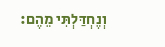וְנֶחְדַּלְתִּי מֵהֶם: